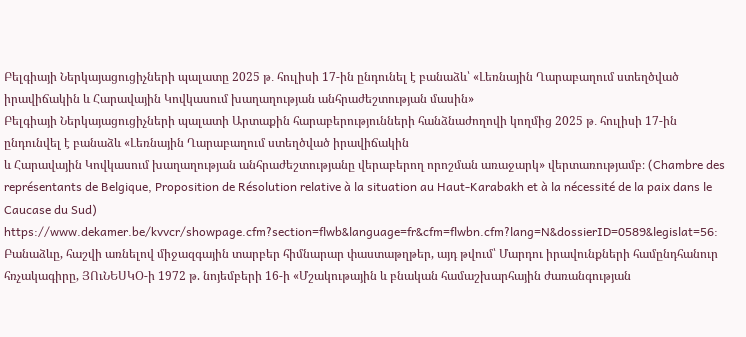Բելգիայի Ներկայացուցիչների պալատը 2025 թ․ հուլիսի 17-ին ընդունել է բանաձև՝ «Լեռնային Ղարաբաղում ստեղծված իրավիճակին և Հարավային Կովկասում խաղաղության անհրաժեշտության մասին»
Բելգիայի Ներկայացուցիչների պալատի Արտաքին հարաբերությունների հանձնաժողովի կողմից 2025 թ․ հուլիսի 17-ին ընդունվել է բանաձև «Լեռնային Ղարաբաղում ստեղծված իրավիճակին
և Հարավային Կովկասում խաղաղության անհրաժեշտությանը վերաբերող որոշման առաջարկ» վերտառությամբ։ (Chambre des représentants de Belgique, Proposition de Résolution relative à la situation au Haut-Karabakh et à la nécessité de la paix dans le Caucase du Sud) https://www.dekamer.be/kvvcr/showpage.cfm?section=flwb&language=fr&cfm=flwbn.cfm?lang=N&dossierID=0589&legislat=56:
Բանաձևը, հաշվի առնելով միջազգային տարբեր հիմնարար փաստաթղթեր, այդ թվում՝ Մարդու իրավունքների համընդհանուր հռչակագիրը, ՅՈւՆԵՍԿՕ-ի 1972 թ. նոյեմբերի 16-ի «Մշակութային և բնական համաշխարհային ժառանգության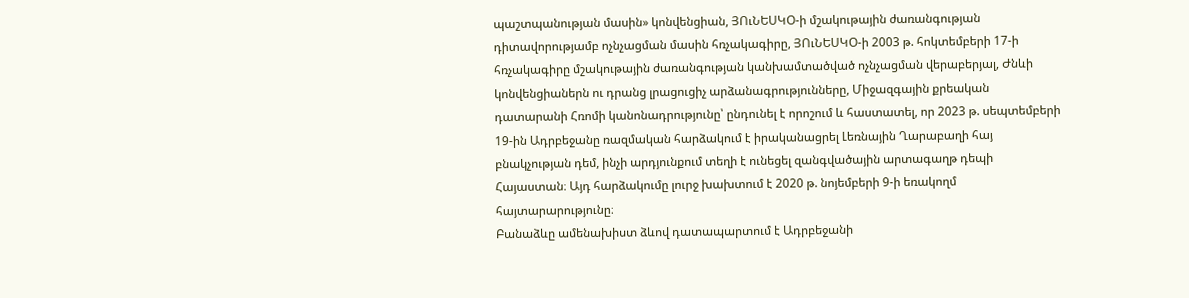պաշտպանության մասին» կոնվենցիան, ՅՈւՆԵՍԿՕ-ի մշակութային ժառանգության դիտավորությամբ ոչնչացման մասին հռչակագիրը, ՅՈւՆԵՍԿՕ-ի 2003 թ. հոկտեմբերի 17-ի հռչակագիրը մշակութային ժառանգության կանխամտածված ոչնչացման վերաբերյալ, Ժնևի կոնվենցիաներն ու դրանց լրացուցիչ արձանագրությունները, Միջազգային քրեական դատարանի Հռոմի կանոնադրությունը՝ ընդունել է որոշում և հաստատել, որ 2023 թ. սեպտեմբերի 19-ին Ադրբեջանը ռազմական հարձակում է իրականացրել Լեռնային Ղարաբաղի հայ բնակչության դեմ, ինչի արդյունքում տեղի է ունեցել զանգվածային արտագաղթ դեպի Հայաստան։ Այդ հարձակումը լուրջ խախտում է 2020 թ. նոյեմբերի 9-ի եռակողմ հայտարարությունը։
Բանաձևը ամենախիստ ձևով դատապարտում է Ադրբեջանի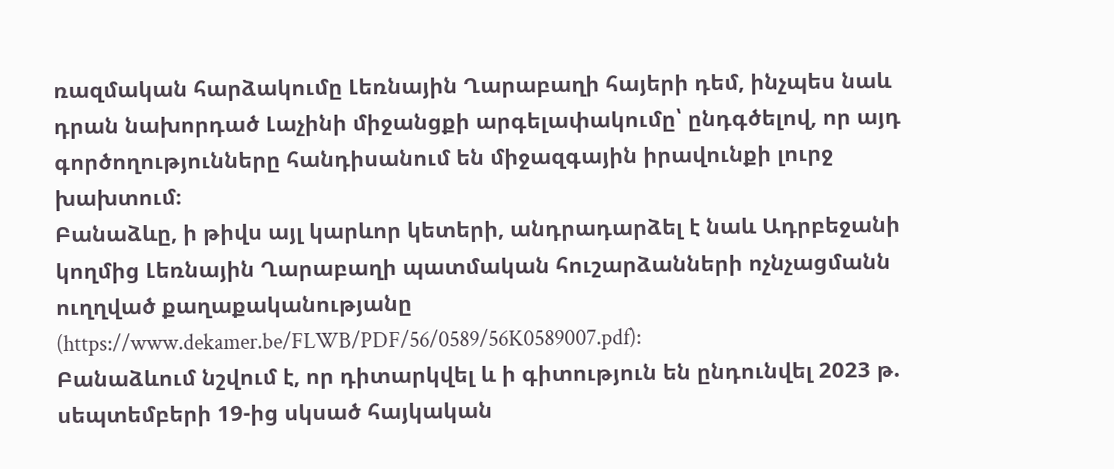ռազմական հարձակումը Լեռնային Ղարաբաղի հայերի դեմ, ինչպես նաև դրան նախորդած Լաչինի միջանցքի արգելափակումը՝ ընդգծելով, որ այդ գործողությունները հանդիսանում են միջազգային իրավունքի լուրջ խախտում։
Բանաձևը, ի թիվս այլ կարևոր կետերի, անդրադարձել է նաև Ադրբեջանի կողմից Լեռնային Ղարաբաղի պատմական հուշարձանների ոչնչացմանն ուղղված քաղաքականությանը (https://www.dekamer.be/FLWB/PDF/56/0589/56K0589007.pdf):
Բանաձևում նշվում է, որ դիտարկվել և ի գիտություն են ընդունվել 2023 թ. սեպտեմբերի 19-ից սկսած հայկական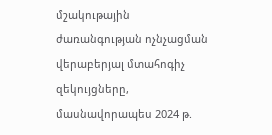մշակութային ժառանգության ոչնչացման վերաբերյալ մտահոգիչ զեկույցները, մասնավորապես 2024 թ.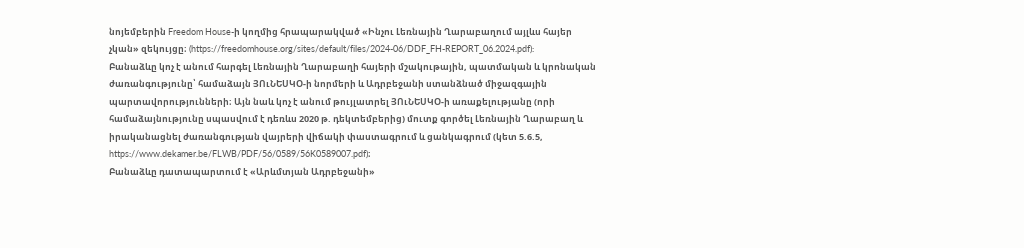նոյեմբերին Freedom House-ի կողմից հրապարակված «Ինչու Լեռնային Ղարաբաղում այլևս հայեր չկան» զեկույցը։ (https://freedomhouse.org/sites/default/files/2024-06/DDF_FH-REPORT_06.2024.pdf):
Բանաձևը կոչ է անում հարգել Լեռնային Ղարաբաղի հայերի մշակութային, պատմական և կրոնական ժառանգությունը՝ համաձայն ՅՈւՆԵՍԿՕ-ի նորմերի և Ադրբեջանի ստանձնած միջազգային պարտավորությունների։ Այն նաև կոչ է անում թույլատրել ՅՈւՆԵՍԿՕ-ի առաքելությանը (որի համաձայնությունը սպասվում է դեռևս 2020 թ. դեկտեմբերից) մուտք գործել Լեռնային Ղարաբաղ և իրականացնել ժառանգության վայրերի վիճակի փաստագրում և ցանկագրում (կետ 5.6.5, https://www.dekamer.be/FLWB/PDF/56/0589/56K0589007.pdf)։
Բանաձևը դատապարտում է «Արևմտյան Ադրբեջանի»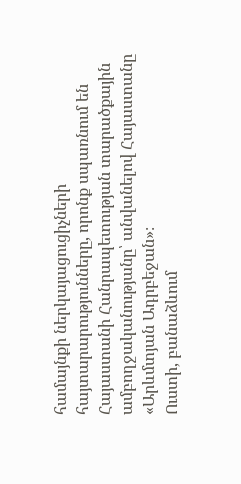համայնքի ներկայացուցիչների հայտարարությունները, որոնք սպառնում են Հայաստանի Հանրապետության տարածքային ամբողջականությանը՝ անվանելով Հայաստանը «Արևմտյան Ադրբեջան»։
Ուստի, բանաձևում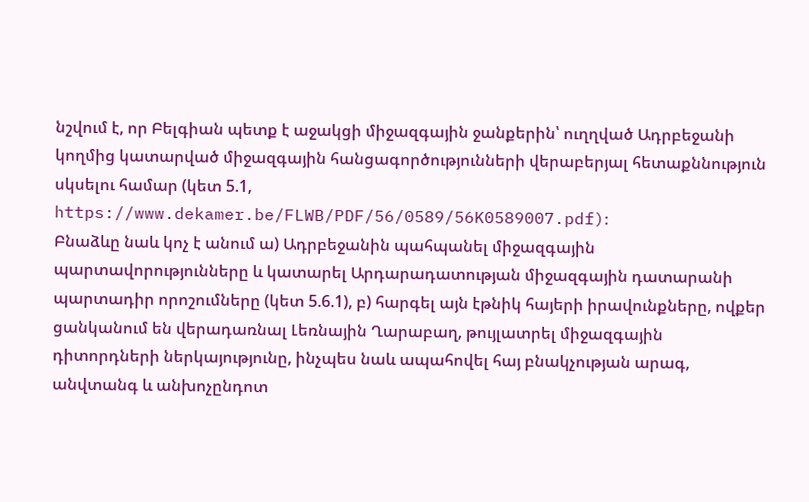նշվում է, որ Բելգիան պետք է աջակցի միջազգային ջանքերին՝ ուղղված Ադրբեջանի կողմից կատարված միջազգային հանցագործությունների վերաբերյալ հետաքննություն սկսելու համար (կետ 5.1, https://www.dekamer.be/FLWB/PDF/56/0589/56K0589007.pdf)։
Բնաձևը նաև կոչ է անում ա) Ադրբեջանին պահպանել միջազգային պարտավորությունները և կատարել Արդարադատության միջազգային դատարանի պարտադիր որոշումները (կետ 5.6.1), բ) հարգել այն էթնիկ հայերի իրավունքները, ովքեր ցանկանում են վերադառնալ Լեռնային Ղարաբաղ, թույլատրել միջազգային դիտորդների ներկայությունը, ինչպես նաև ապահովել հայ բնակչության արագ, անվտանգ և անխոչընդոտ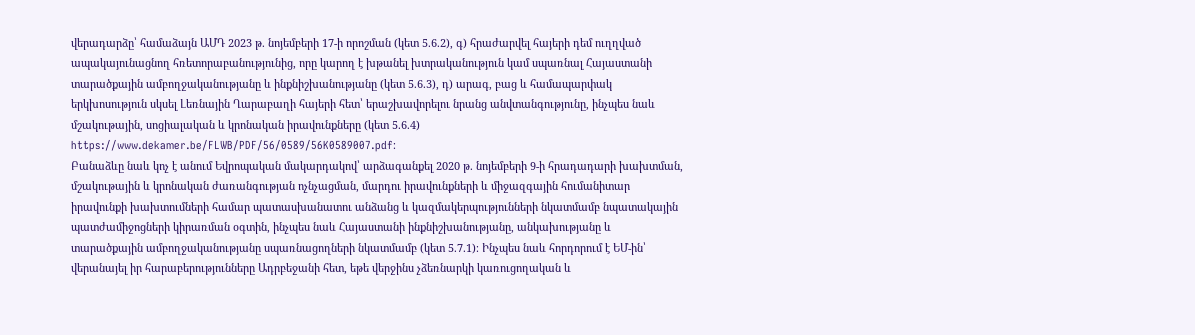վերադարձը՝ համաձայն ԱՄԴ 2023 թ. նոյեմբերի 17-ի որոշման (կետ 5.6.2), գ) հրաժարվել հայերի դեմ ուղղված ապակայունացնող հռետորաբանությունից, որը կարող է խթանել խտրականություն կամ սպառնալ Հայաստանի տարածքային ամբողջականությանը և ինքնիշխանությանը (կետ 5.6.3), դ) արագ, բաց և համապարփակ երկխոսություն սկսել Լեռնային Ղարաբաղի հայերի հետ՝ երաշխավորելու նրանց անվտանգությունը, ինչպես նաև մշակութային, սոցիալական և կրոնական իրավունքները (կետ 5.6.4) https://www.dekamer.be/FLWB/PDF/56/0589/56K0589007.pdf։
Բանաձևը նաև կոչ է անում Եվրոպական մակարդակով՝ արձագանքել 2020 թ. նոյեմբերի 9-ի հրադադարի խախտման, մշակութային և կրոնական ժառանգության ոչնչացման, մարդու իրավունքների և միջազգային հումանիտար իրավունքի խախտումների համար պատասխանատու անձանց և կազմակերպությունների նկատմամբ նպատակային պատժամիջոցների կիրառման օգտին, ինչպես նաև Հայաստանի ինքնիշխանությանը, անկախությանը և տարածքային ամբողջականությանը սպառնացողների նկատմամբ (կետ 5.7.1)։ Ինչպես նաև հորդորում է ԵՄ-ին՝ վերանայել իր հարաբերությունները Ադրբեջանի հետ, եթե վերջինս չձեռնարկի կառուցողական և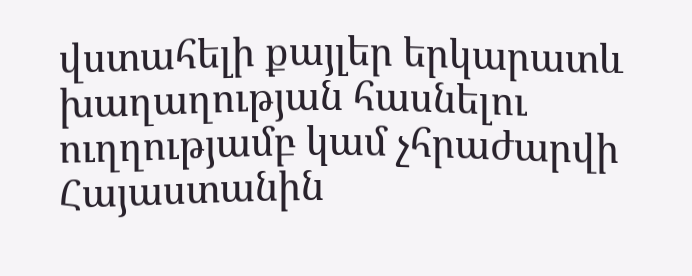վստահելի քայլեր երկարատև խաղաղության հասնելու ուղղությամբ կամ չհրաժարվի Հայաստանին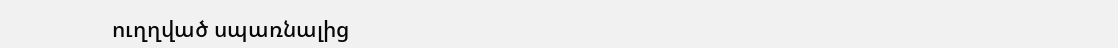ուղղված սպառնալից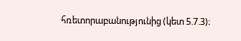հռետորաբանությունից (կետ 5.7.3)։